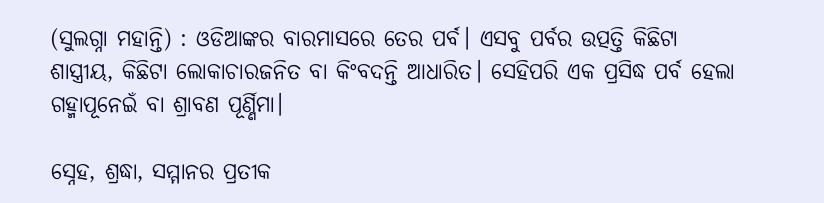(ସୁଲଗ୍ନା ମହାନ୍ତି) : ଓଡିଆଙ୍କର ବାରମାସରେ ତେର ପର୍ବ। ଏସବୁ ପର୍ବର ଉତ୍ପତ୍ତି କିଛିଟା ଶାସ୍ତ୍ରୀୟ, କିଛିଟା ଲୋକାଚାରଜନିତ ବା କିଂବଦନ୍ତି ଆଧାରିତ। ସେହିପରି ଏକ ପ୍ରସିଦ୍ଧ ପର୍ବ ହେଲା ଗହ୍ମାପୂନେଇଁ ବା ଶ୍ରାବଣ ପୂର୍ଣ୍ଣିମା।

ସ୍ନେହ, ଶ୍ରଦ୍ଧା, ସମ୍ମାନର ପ୍ରତୀକ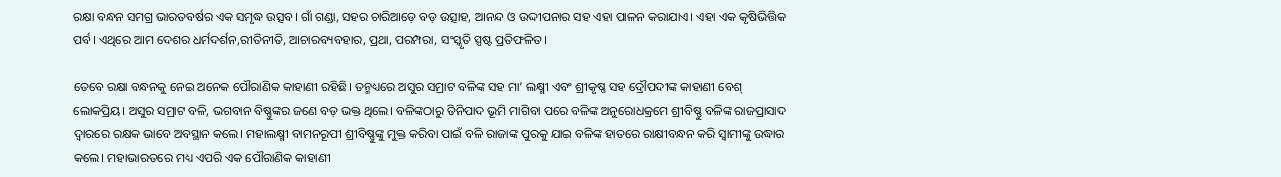ରକ୍ଷା ବନ୍ଧନ ସମଗ୍ର ଭାରତବର୍ଷର ଏକ ସମୃଦ୍ଧ ଉତ୍ସବ। ଗାଁ ଗଣ୍ଡା, ସହର ଚାରିଆଡ଼େ ବଡ଼ ଉତ୍ସାହ, ଆନନ୍ଦ ଓ ଉଦ୍ଦୀପନାର ସହ ଏହା ପାଳନ କରାଯାଏ। ଏହା ଏକ କୃଷିଭିତ୍ତିକ ପର୍ବ। ଏଥିରେ ଆମ ଦେଶର ଧର୍ମଦର୍ଶନ,ରୀତିନୀତି, ଆଚାରବ୍ୟବହାର, ପ୍ରଥା, ପରମ୍ପରା, ସଂସ୍କୃତି ସ୍ପଷ୍ଟ ପ୍ରତିଫଳିତ।

ତେବେ ରକ୍ଷା ବନ୍ଧନକୁ ନେଇ ଅନେକ ପୌରାଣିକ କାହାଣୀ ରହିଛି। ତନ୍ମଧ୍ୟରେ ଅସୁର ସମ୍ରାଟ ବଳିଙ୍କ ସହ ମା’ ଲକ୍ଷ୍ମୀ ଏବଂ ଶ୍ରୀକୃଷ୍ଣ ସହ ଦ୍ରୌପଦୀଙ୍କ କାହାଣୀ ବେଶ୍ ଲୋକପ୍ରିୟ। ଅସୁର ସମ୍ରାଟ ବଳି, ଭଗବାନ ବିଷ୍ଣୁଙ୍କର ଜଣେ ବଡ଼ ଭକ୍ତ ଥିଲେ। ବଳିଙ୍କଠାରୁ ତିନିପାଦ ଭୂମି ମାଗିବା ପରେ ବଳିଙ୍କ ଅନୁରୋଧକ୍ରମେ ଶ୍ରୀବିଷ୍ଣୁ ବଳିଙ୍କ ରାଜପ୍ରାସାଦ ଦ୍ବାରରେ ରକ୍ଷକ ଭାବେ ଅବସ୍ଥାନ କଲେ। ମହାଲକ୍ଷ୍ମୀ ବାମନରୂପୀ ଶ୍ରୀବିଷ୍ଣୁଙ୍କୁ ମୁକ୍ତ କରିବା ପାଇଁ ବଳି ରାଜାଙ୍କ ପୁରକୁ ଯାଇ ବଳିଙ୍କ ହାତରେ ରାକ୍ଷୀବନ୍ଧନ କରି ସ୍ବାମୀଙ୍କୁ ଉଦ୍ଧାର କଲେ। ମହାଭାରତରେ ମଧ୍ୟ ଏପରି ଏକ ପୌରାଣିକ କାହାଣୀ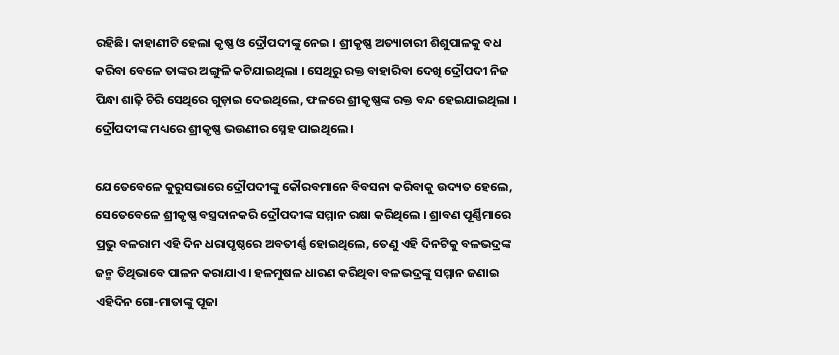ରହିଛି। କାହାଣୀଟି ହେଲା କୃଷ୍ଣ ଓ ଦ୍ରୌପଦୀଙ୍କୁ ନେଇ । ଶ୍ରୀକୃଷ୍ଣ ଅତ୍ୟାଚାରୀ ଶିଶୁପାଳକୁ ବଧ କରିବା ବେଳେ ତାଙ୍କର ଅଙ୍ଗୁଳି କଟିଯାଇଥିଲା । ସେଥିରୁ ରକ୍ତ ବାହାରିବା ଦେଖି ଦ୍ରୌପଦୀ ନିଜ ପିନ୍ଧା ଶାଢ଼ି ଚିରି ସେଥିରେ ଗୁଡ଼ାଇ ଦେଇଥିଲେ, ଫଳରେ ଶ୍ରୀକୃଷ୍ଣଙ୍କ ରକ୍ତ ବନ୍ଦ ହେଇଯାଇଥିଲା । ଦ୍ରୌପଦୀଙ୍କ ମଧ୍ୟରେ ଶ୍ରୀକୃଷ୍ଣ ଭଉଣୀର ସ୍ନେହ ପାଇଥିଲେ ।

ଯେତେବେଳେ କୁରୁସଭାରେ ଦ୍ରୌପଦୀଙ୍କୁ କୌରବମାନେ ବିବସନା କରିବାକୁ ଉଦ୍ୟତ ହେଲେ, ସେତେବେଳେ ଶ୍ରୀକୃଷ୍ଣ ବସ୍ତ୍ରଦାନକରି ଦ୍ରୌପଦୀଙ୍କ ସମ୍ମାନ ରକ୍ଷା କରିଥିଲେ । ଶ୍ରାବଣ ପୂର୍ଣ୍ଣିମାରେ ପ୍ରଭୁ ବଳରାମ ଏହି ଦିନ ଧରାପୃଷ୍ଠରେ ଅବତୀର୍ଣ୍ଣ ହୋଇଥିଲେ, ତେଣୁ ଏହି ଦିନଟିକୁ ବଳଭଦ୍ରଙ୍କ ଜନ୍ମ ତିଥିଭାବେ ପାଳନ କରାଯାଏ। ହଳମୁଷଳ ଧାରଣ କରିଥିବା ବଳଭଦ୍ରଙ୍କୁ ସମ୍ମାନ ଜଣାଇ ଏହିଦିନ ଗୋ-ମାତାଙ୍କୁ ପୂଜା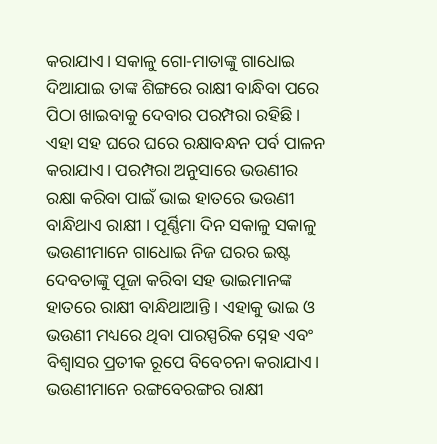କରାଯାଏ। ସକାଳୁ ଗୋ-ମାତାଙ୍କୁ ଗାଧୋଇ ଦିଆଯାଇ ତାଙ୍କ ଶିଙ୍ଗରେ ରାକ୍ଷୀ ବାନ୍ଧିବା ପରେ ପିଠା ଖାଇବାକୁ ଦେବାର ପରମ୍ପରା ରହିଛି। ଏହା ସହ ଘରେ ଘରେ ରକ୍ଷାବନ୍ଧନ ପର୍ବ ପାଳନ କରାଯାଏ। ପରମ୍ପରା ଅନୁସାରେ ଭଉଣୀର ରକ୍ଷା କରିବା ପାଇଁ ଭାଇ ହାତରେ ଭଉଣୀ ବାନ୍ଧିଥାଏ ରାକ୍ଷୀ । ପୂର୍ଣ୍ଣିମା ଦିନ ସକାଳୁ ସକାଳୁ ଭଉଣୀମାନେ ଗାଧୋଇ ନିଜ ଘରର ଇଷ୍ଟ ଦେବତାଙ୍କୁ ପୂଜା କରିବା ସହ ଭାଇମାନଙ୍କ ହାତରେ ରାକ୍ଷୀ ବାନ୍ଧିଥାଆନ୍ତି । ଏହାକୁ ଭାଇ ଓ ଭଉଣୀ ମଧ୍ୟରେ ଥିବା ପାରସ୍ପରିକ ସ୍ନେହ ଏବଂ ବିଶ୍ୱାସର ପ୍ରତୀକ ରୂପେ ବିବେଚନା କରାଯାଏ। ଭଉଣୀମାନେ ରଙ୍ଗବେରଙ୍ଗର ରାକ୍ଷୀ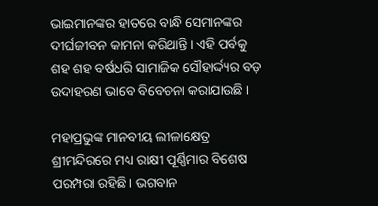ଭାଇମାନଙ୍କର ହାତରେ ବାନ୍ଧି ସେମାନଙ୍କର ଦୀର୍ଘଜୀବନ କାମନା କରିଥାନ୍ତି। ଏହି ପର୍ବକୁ ଶହ ଶହ ବର୍ଷଧରି ସାମାଜିକ ସୌହାର୍ଦ୍ଦ୍ୟର ବଡ଼ ଉଦାହରଣ ଭାବେ ବିବେଚନା କରାଯାଉଛି ।

ମହାପ୍ରଭୁଙ୍କ ମାନବୀୟ ଲୀଳାକ୍ଷେତ୍ର ଶ୍ରୀମନ୍ଦିରରେ ମଧ୍ୟ ରାକ୍ଷୀ ପୂର୍ଣ୍ଣିମାର ବିଶେଷ ପରମ୍ପରା ରହିଛି। ଭଗବାନ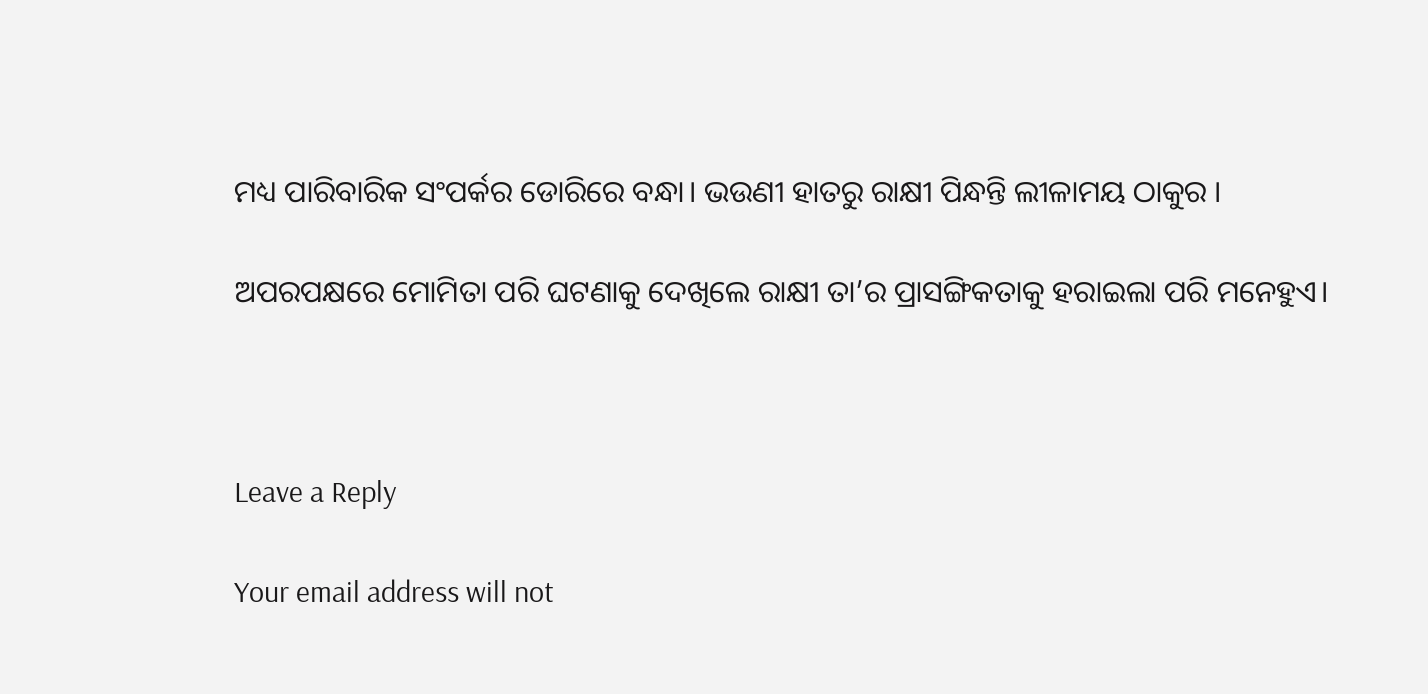ମଧ୍ୟ ପାରିବାରିକ ସଂପର୍କର ଡୋରିରେ ବନ୍ଧା। ଭଉଣୀ ହାତରୁ ରାକ୍ଷୀ ପିନ୍ଧନ୍ତି ଲୀଳାମୟ ଠାକୁର ।

ଅପରପକ୍ଷରେ ମୋମିତା ପରି ଘଟଣାକୁ ଦେଖିଲେ ରାକ୍ଷୀ ତା’ର ପ୍ରାସଙ୍ଗିକତାକୁ ହରାଇଲା ପରି ମନେହୁଏ।



Leave a Reply

Your email address will not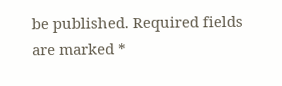be published. Required fields are marked *